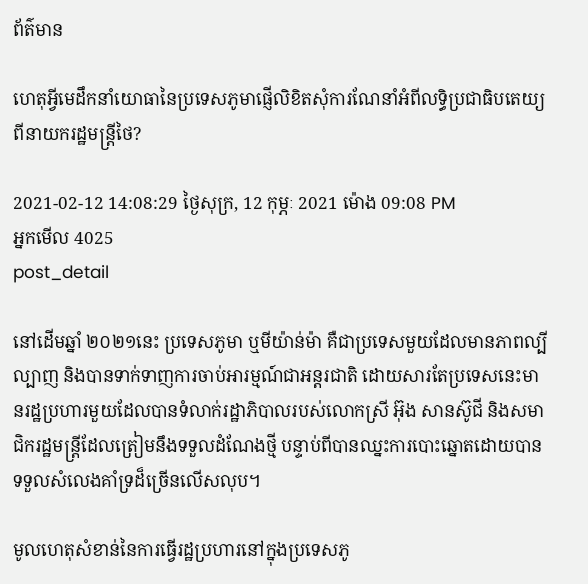ព័ត៌មាន

ហេតុអ្វីមេដឹកនាំយោធានៃប្រទេសភូមាផ្ញើលិខិតសុំការណែនាំអំពីលទ្ធិប្រជាធិបតេយ្យពីនាយករដ្ឋមន្ត្រីថៃ?

2021-02-12 14:08:29 ថ្ងៃសុក្រ, 12 កុម្ភៈ 2021 ម៉ោង 09:08 PM
អ្នកមើល 4025
post_detail

នៅដើមឆ្នាំ ២០២១នេះ ប្រទេសភូមា ឬមីយ៉ាន់ម៉ា គឺជាប្រទេសមួយដែលមានភាពល្បីល្បាញ និងបានទាក់ទាញការចាប់អារម្មណ៍ជាអន្តរជាតិ ដោយសារតែប្រទេសនេះមានរដ្ឋប្រហារមួយដែលបានទំលាក់រដ្ឋាភិបាលរបស់លោកស្រី អ៊ុង សានស៊ូជី និងសមាជិករដ្ឋមន្ត្រីដែលត្រៀមនឹងទទួលដំណែងថ្មី បន្ទាប់ពីបានឈ្នះការបោះឆ្នោតដោយបានទទួលសំលេងគាំទ្រដ៏ច្រើនលើសលុប។

មូលហេតុសំខាន់នៃការធ្វើរដ្ឋប្រហារនៅក្នុងប្រទេសភូ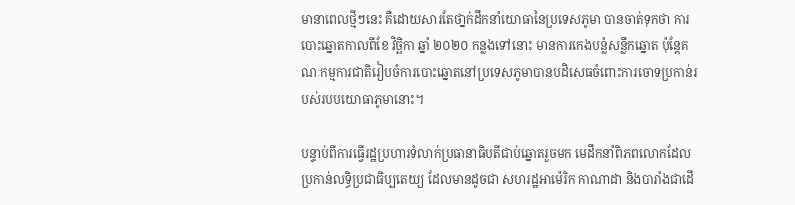មានាពេលថ្មីៗនេះ គឺដោយសារតែថា្នក់ដឹកនាំយោធានៃប្រទេសភូមា បានចាត់ទុកថា ការបោះឆ្នោតកាលពីខែ វិច្ឆិកា ឆ្នាំ ២០២០ កន្លងទៅនោះ មានការកេងបន្លំសន្លឹកឆ្នោត ប៉ុន្តែគណៈកម្មការជាតិរៀបចំការបោះឆ្នោតនៅប្រទេសភូមាបានបដិសេធចំពោះការចោទប្រកាន់របស់របបយោធាភូមានោះ។

បន្ទាប់ពីការធ្វើរដ្ឋប្រហារទំលាក់ប្រធានាធិបតីជាប់ឆ្នោតរួចមក មេដឹកនាំពិភពលោកដែលប្រកាន់លទ្ធិប្រជាធិប្បតេយ្យ ដែលមានដូចជា សហរដ្ឋអាម៉េរិក កាណាដា និងបារាំងជាដើ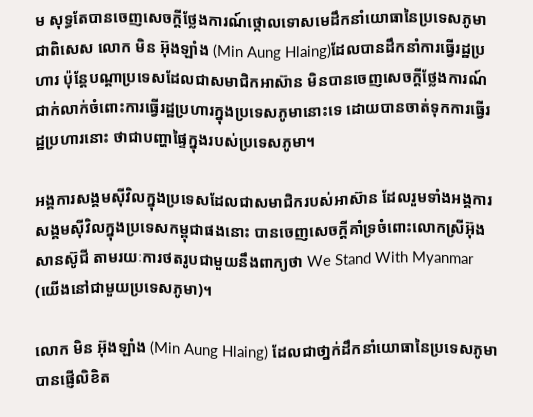ម សុទ្ធតែបានចេញសេចក្តីថ្លែងការណ៍ថ្កោលទោសមេដឹកនាំយោធានៃប្រទេសភូមា ជាពិសេស លោក មិន អ៊ុងឡាំង (Min Aung Hlaing)ដែលបានដឹកនាំការធ្វើរដ្ឋប្រហារ ប៉ុន្តែបណ្តាប្រទេសដែលជាសមាជិកអាស៊ាន មិនបានចេញសេចក្តីថ្លែងការណ៍ជាក់លាក់ចំពោះការធ្វើរដ្ឋប្រហារក្នុងប្រទេសភូមានោះទេ ដោយបានចាត់ទុកការធ្វើរដ្ឋប្រហារនោះ ថាជាបញ្ហាផ្ទៃក្នុងរបស់ប្រទេសភូមា។

អង្គការសង្គមស៊ីវិលក្នុងប្រទេសដែលជាសមាជិករបស់អាស៊ាន ដែលរួមទាំងអង្គការសង្គមស៊ីវិលក្នុងប្រទេសកម្ពុជាផងនោះ បានចេញសេចក្តីគាំទ្រចំពោះលោកស្រីអ៊ុង សានស៊ូជី តាមរយៈការថតរូបជាមួយនឹងពាក្យថា We Stand With Myanmar (យើងនៅជាមួយប្រទេសភូមា)។

លោក មិន អ៊ុងឡាំង (Min Aung Hlaing) ដែលជាថា្នក់ដឹកនាំយោធានៃប្រទេសភូមា បានផ្ញើលិខិត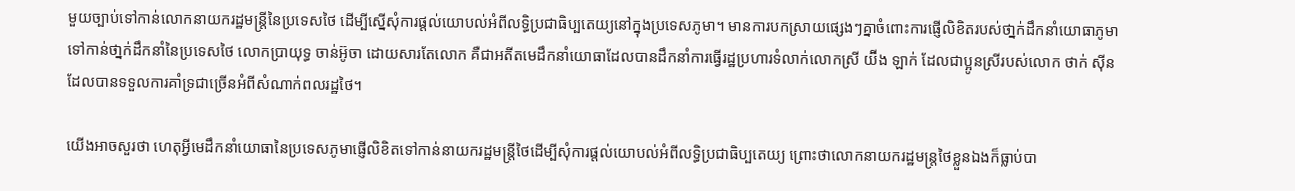មួយច្បាប់ទៅកាន់លោកនាយករដ្ឋមន្ត្រីនៃប្រទេសថៃ ដើម្បីស្នើសុំការផ្តល់យោបល់អំពីលទ្ធិប្រជាធិប្បតេយ្យនៅក្នុងប្រទេសភូមា។ មានការបកស្រាយផ្សេងៗគ្នាចំពោះការផ្ញើលិខិតរបស់ថា្នក់ដឹកនាំយោធាភូមាទៅកាន់ថា្នក់ដឹកនាំនៃប្រទេសថៃ លោកប្រាយុទ្ធ ចាន់អ៊ូចា ដោយសារតែលោក គឺជាអតីតមេដឹកនាំយោធាដែលបានដឹកនាំការធ្វើរដ្ឋប្រហារទំលាក់លោកស្រី យ៊ីង ឡាក់ ដែលជាប្អូនស្រីរបស់លោក ថាក់ ស៊ីន ដែលបានទទួលការគាំទ្រជាច្រើនអំពីសំណាក់ពលរដ្ឋថៃ។

យើងអាចសួរថា ហេតុអ្វីមេដឹកនាំយោធានៃប្រទេសភូមាផ្ញើលិខិតទៅកាន់នាយករដ្ឋមន្ត្រីថៃដើម្បីសុំការផ្តល់យោបល់អំពីលទ្ធិប្រជាធិប្បតេយ្យ ព្រោះថាលោកនាយករដ្ឋមន្ត្រថៃខ្លួនឯងក៏ធ្លាប់បា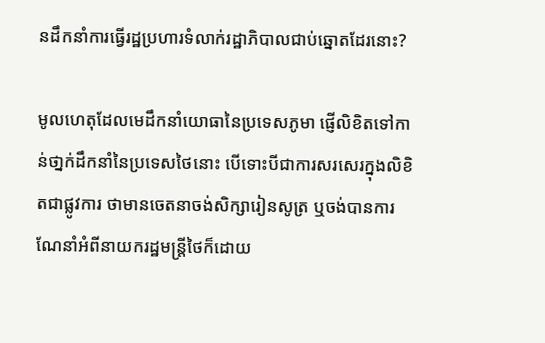នដឹកនាំការធ្វើរដ្ឋប្រហារទំលាក់រដ្ឋាភិបាលជាប់ឆ្នោតដែរនោះ?

មូលហេតុដែលមេដឹកនាំយោធានៃប្រទេសភូមា ផ្ញើលិខិតទៅកាន់ថា្នក់ដឹកនាំនៃប្រទេសថៃនោះ បើទោះបីជាការសរសេរក្នុងលិខិតជាផ្លូវការ ថាមានចេតនាចង់សិក្សារៀនសូត្រ ឬចង់បានការណែនាំអំពីនាយករដ្ឋមន្ត្រីថៃក៏ដោយ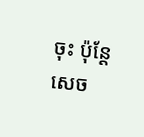ចុះ ប៉ុន្តែសេច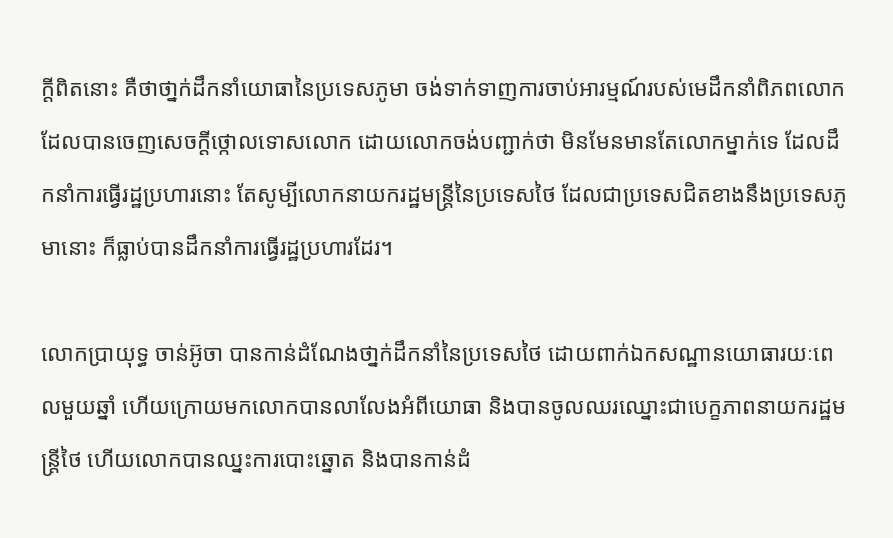ក្តីពិតនោះ គឺថាថា្នក់ដឹកនាំយោធានៃប្រទេសភូមា ចង់ទាក់ទាញការចាប់អារម្មណ៍របស់មេដឹកនាំពិភពលោក ដែលបានចេញសេចក្តីថ្កោលទោសលោក ដោយលោកចង់បញ្ជាក់ថា មិនមែនមានតែលោកម្នាក់ទេ ដែលដឹកនាំការធ្វើរដ្ឋប្រហារនោះ តែសូម្បីលោកនាយករដ្ឋមន្ត្រីនៃប្រទេសថៃ ដែលជាប្រទេសជិតខាងនឹងប្រទេសភូមានោះ ក៏ធ្លាប់បានដឹកនាំការធ្វើរដ្ឋប្រហារដែរ។

លោកប្រាយុទ្ធ ចាន់អ៊ូចា បានកាន់ដំណែងថា្នក់ដឹកនាំនៃប្រទេសថៃ ដោយពាក់ឯកសណ្ឋានយោធារយៈពេលមួយឆ្នាំ ហើយក្រោយមកលោកបានលាលែងអំពីយោធា និងបានចូលឈរឈ្នោះជាបេក្ខភាពនាយករដ្ឋមន្ត្រីថៃ ហើយលោកបានឈ្នះការបោះឆ្នោត និងបានកាន់ដំ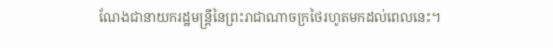ណែងជានាយករដ្ឋមន្ត្រីនៃព្រះរាជាណាចក្រថៃរហូតមកដល់ពេលនេះ។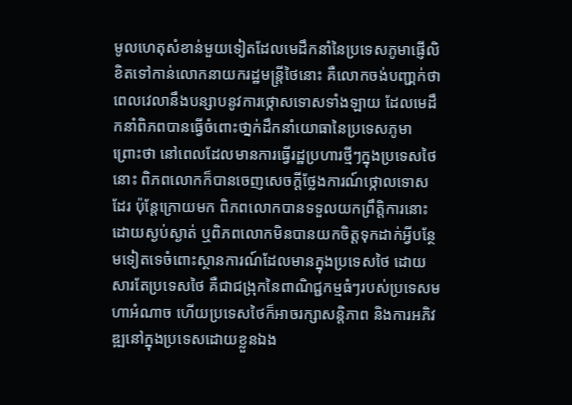មូលហេតុសំខាន់មួយទៀតដែលមេដឹកនាំនៃប្រទេសភូមាផ្ញើលិខិតទៅកាន់លោកនាយករដ្ឋមន្ត្រីថៃនោះ គឺលោកចង់បញ្ជា្កក់ថា ពេលវេលានឹងបន្សាបនូវការថ្កោសទោសទាំងឡាយ ដែលមេដឹកនាំពិភពបានធ្វើចំពោះថា្នក់ដឹកនាំយោធានៃប្រទេសភូមា ព្រោះថា នៅពេលដែលមានការធ្វើរដ្ឋប្រហារថ្មីៗក្នុងប្រទេសថៃនោះ ពិភពលោកក៏បានចេញសេចក្តីថ្លែងការណ៍ថ្កោលទោសដែរ ប៉ុន្តែក្រោយមក ពិភពលោកបានទទួលយកព្រឹត្តិការនោះដោយស្ងប់ស្ងាត់ ឬពិភពលោកមិនបានយកចិត្តទុកដាក់អ្វីបន្ថែមទៀតទេចំពោះស្ថានការណ៍ដែលមានក្នុងប្រទេសថៃ ដោយសារតែប្រទេសថៃ គឺជាជង្រុកនៃពាណិជ្ជកម្មធំៗរបស់ប្រទេសមហាអំណាច ហើយប្រទេសថៃក៏អាចរក្សាសន្តិភាព និងការអភិវឌ្ឍនៅក្នុងប្រទេសដោយខ្លួនឯង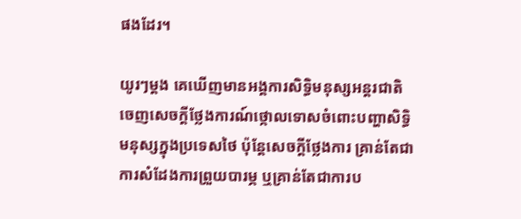ផងដែរ។

យូរៗម្តង គេឃើញមានអង្គការសិទ្ធិមនុស្សអន្តរជាតិចេញសេចក្តីថ្លែងការណ៍ថ្កោលទោសចំពោះបញ្ហាសិទ្ធិមនុស្សក្នុងប្រទេសថៃ ប៉ុន្តែសេចក្តីថ្លែងការ គ្រាន់តែជាការសំដែងការព្រួយបារម្ភ ឬគ្រាន់តែជាការប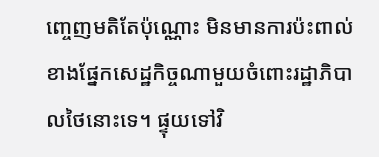ញ្ចេញមតិតែប៉ុណ្ណោះ មិនមានការប៉ះពាល់ខាងផ្នែកសេដ្ឋកិច្ចណាមួយចំពោះរដ្ឋាភិបាលថៃនោះទេ។ ផ្ទុយទៅវិ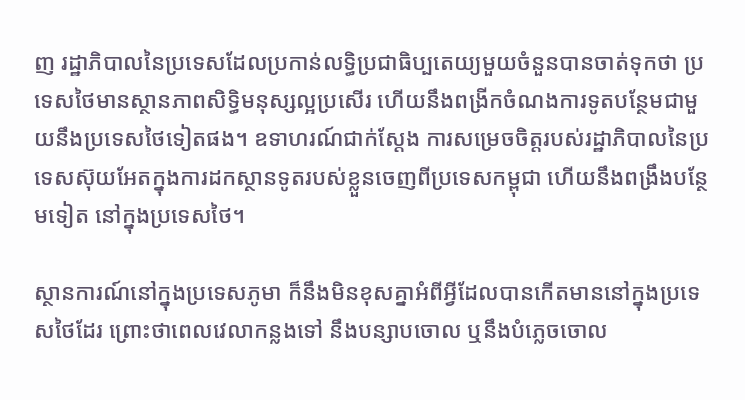ញ រដ្ឋាភិបាលនៃប្រទេសដែលប្រកាន់លទ្ធិប្រជាធិប្បតេយ្យមួយចំនួនបានចាត់ទុកថា ប្រទេសថៃមានស្ថានភាពសិទ្ធិមនុស្សល្អប្រសើរ ហើយនឹងពង្រីកចំណងការទូតបន្ថែមជាមួយនឹងប្រទេសថៃទៀតផង។ ឧទាហរណ៍ជាក់ស្តែង ការសម្រេចចិត្តរបស់រដ្ឋាភិបាលនៃប្រទេសស៊ុយអែតក្នុងការដកស្ថានទូតរបស់ខ្លួនចេញពីប្រទេសកម្ពុជា ហើយនឹងពង្រឹងបន្ថែមទៀត នៅក្នុងប្រទេសថៃ។

ស្ថានការណ៍នៅក្នុងប្រទេសភូមា ក៏នឹងមិនខុសគ្នាអំពីអ្វីដែលបានកើតមាននៅក្នុងប្រទេសថៃដែរ ព្រោះថាពេលវេលាកន្លងទៅ នឹងបន្សាបចោល ឬនឹងបំភ្លេចចោល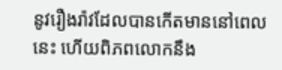នូវរឿងរ៉ាវដែលបានកើតមាននៅពេលនេះ ហើយពិភពលោកនឹង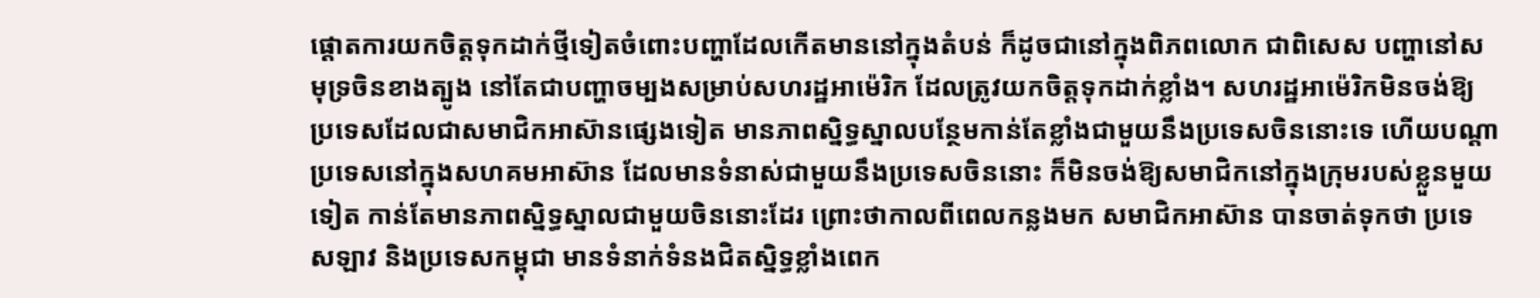ផ្តោតការយកចិត្តទុកដាក់ថ្មីទៀតចំពោះបញ្ហាដែលកើតមាននៅក្នុងតំបន់ ក៏ដូចជានៅក្នុងពិភពលោក ជាពិសេស បញ្ហានៅសមុទ្រចិនខាងត្បូង នៅតែជាបញ្ហាចម្បងសម្រាប់សហរដ្ឋអាម៉េរិក ដែលត្រូវយកចិត្តទុកដាក់ខ្លាំង។ សហរដ្ឋអាម៉េរិកមិនចង់ឱ្យប្រទេសដែលជាសមាជិកអាស៊ានផ្សេងទៀត មានភាពស្និទ្ធស្នាលបន្ថែមកាន់តែខ្លាំងជាមួយនឹងប្រទេសចិននោះទេ ហើយបណ្តាប្រទេសនៅក្នុងសហគមអាស៊ាន ដែលមានទំនាស់ជាមួយនឹងប្រទេសចិននោះ ក៏មិនចង់ឱ្យសមាជិកនៅក្នុងក្រុមរបស់ខ្លួនមួយទៀត កាន់តែមានភាពស្និទ្ធស្នាលជាមួយចិននោះដែរ ព្រោះថាកាលពីពេលកន្លងមក សមាជិកអាស៊ាន បានចាត់ទុកថា ប្រទេសឡាវ និងប្រទេសកម្ពុជា មានទំនាក់ទំនងជិតស្និទ្ធខ្លាំងពេក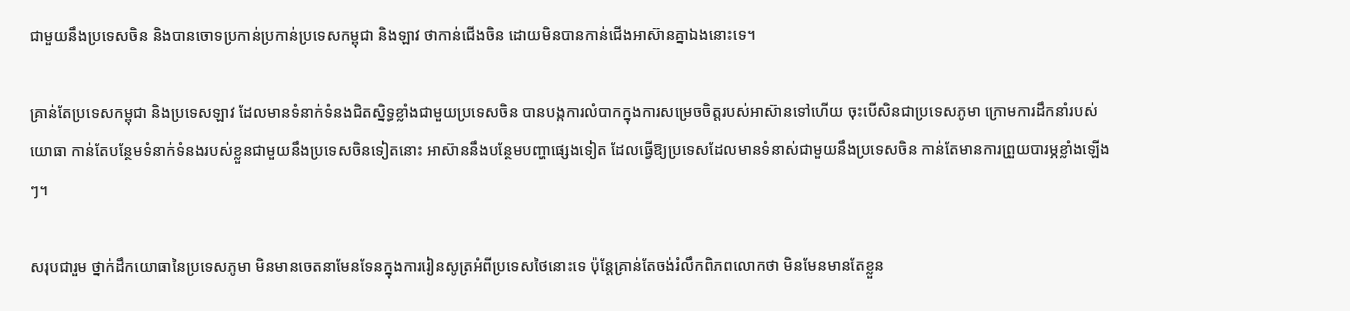ជាមួយនឹងប្រទេសចិន និងបានចោទប្រកាន់ប្រកាន់ប្រទេសកម្ពុជា និងឡាវ ថាកាន់ជើងចិន ដោយមិនបានកាន់ជើងអាស៊ានគ្នាឯងនោះទេ។

គ្រាន់តែប្រទេសកម្ពុជា និងប្រទេសឡាវ ដែលមានទំនាក់ទំនងជិតស្និទ្ធខ្លាំងជាមួយប្រទេសចិន បានបង្កការលំបាកក្នុងការសម្រេចចិត្តរបស់អាស៊ានទៅហើយ ចុះបើសិនជាប្រទេសភូមា ក្រោមការដឹកនាំរបស់យោធា កាន់តែបន្ថែមទំនាក់ទំនងរបស់ខ្លួនជាមួយនឹងប្រទេសចិនទៀតនោះ អាស៊ាននឹងបន្ថែមបញ្ហាផ្សេងទៀត ដែលធ្វើឱ្យប្រទេសដែលមានទំនាស់ជាមួយនឹងប្រទេសចិន កាន់តែមានការព្រួយបារម្ភខ្លាំងឡើងៗ។

សរុបជារួម ថ្នាក់ដឹកយោធានៃប្រទេសភូមា មិនមានចេតនាមែនទែនក្នុងការរៀនសូត្រអំពីប្រទេសថៃនោះទេ ប៉ុន្តែគ្រាន់តែចង់រំលឹកពិភពលោកថា មិនមែនមានតែខ្លួន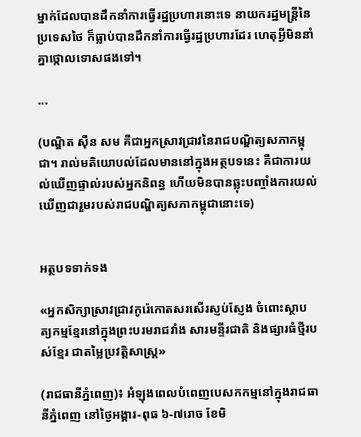ម្នាក់ដែលបានដឹកនាំការធ្វើរដ្ឋប្រហារនោះទេ នាយករដ្ឋមន្ត្រីនៃប្រទេសថៃ ក៏ធ្លាប់បានដឹកនាំការធ្វើរដ្ឋប្រហារដែរ ហេតុអ្វីមិននាំគ្នាថ្កោលទោសផងទៅ។

...

(បណ្ឌិត ស៊ឺន សម គឺជាអ្នកស្រាវជ្រាវនៃរាជបណ្ឌិត្យសភាកម្ពុជា។ រាល់មតិយោបល់ដែលមាននៅក្នុងអត្ថបទនេះ គឺជាការយល់ឃើញផ្ទាល់របស់អ្នកនិពន្ធ ហើយមិនបានឆ្លុះបញ្ចាំងការយល់ឃើញជារួមរបស់រាជបណ្ឌិត្យសភាកម្ពុជានោះទេ)


អត្ថបទទាក់ទង

«អ្នកសិក្សាស្រាវជ្រាវកូរ៉េកោតសរសើរស្ញប់ស្ញែង ចំពោះស្ថាបត្យកម្មខ្មែរនៅក្នុងព្រះបរមរាជវាំង សារមន្ទីរជាតិ និងផ្សារធំថ្មីរបស់ខ្មែរ ជាតម្លៃប្រវត្តិសាស្ត្រ»

(រាជធានីភ្នំពេញ)៖ អំឡុងពេលបំពេញបេសកកម្មនៅក្នុងរាជធានីភ្នំពេញ នៅថ្ងៃអង្គារ-ពុធ ៦-៧រោច ខែមិ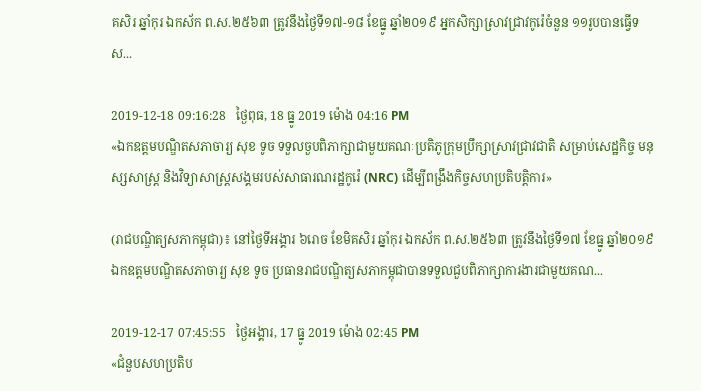គសិរ ឆ្នាំកុរ ឯកស័ក ព.ស.២៥៦៣ ត្រូវនឹងថ្ងៃទី១៧-១៨ ខែធ្នូ ឆ្នាំ២០១៩ អ្នកសិក្សាស្រាវជ្រាវកូរ៉េចំនួន ១១រូបបានធ្វើទស...

2019-12-18 09:16:28   ថ្ងៃពុធ, 18 ធ្នូ 2019 ម៉ោង 04:16 PM
«ឯកឧត្តមបណ្ឌិតសភាចារ្យ សុខ ទូច ទទួលចួបពិភាក្សាជាមួយគណៈប្រតិភូក្រុមប្រឹក្សាស្រាវជ្រាវជាតិ សម្រាប់សេដ្ឋកិច្ច មនុស្សសាស្ត្រ និងវិទ្យាសាស្ត្រសង្គមរបស់សាធារណរដ្ឋកូរ៉េ (NRC) ដើម្បីពង្រឹងកិច្ចសហប្រតិបត្តិការ»

(រាជបណ្ឌិត្យសភាកម្ពុជា)៖ នៅថ្ងៃទីអង្គារ ៦រោច ខែមិគសិរ ឆ្នាំកុរ ឯកស័ក ព.ស.២៥៦៣ ត្រូវនឹងថ្ងៃទី១៧ ខែធ្នូ ឆ្នាំ២០១៩ ឯកឧត្តមបណ្ឌិតសភាចារ្យ សុខ ទូច ប្រធានរាជបណ្ឌិត្យសភាកម្ពុជាបានទទួលជួបពិភាក្សាការងារជាមួយគណ...

2019-12-17 07:45:55   ថ្ងៃអង្គារ, 17 ធ្នូ 2019 ម៉ោង 02:45 PM
«ជំនួបសហប្រតិប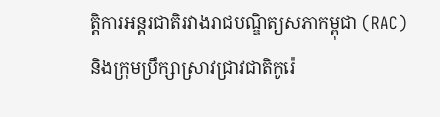ត្តិការអន្តរជាតិរវាងរាជបណ្ឌិត្យសភាកម្ពុជា (RAC) និងក្រុមប្រឹក្សាស្រាវជ្រាវជាតិកូរ៉េ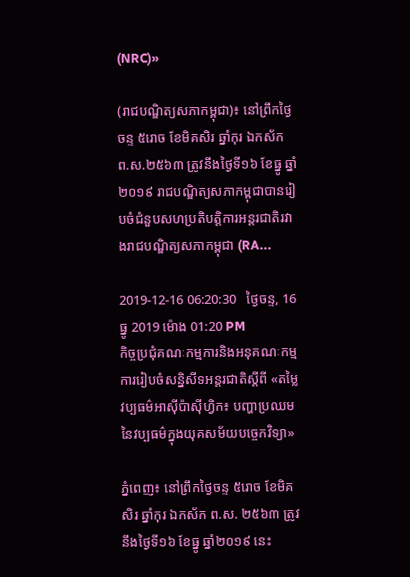(NRC)»

(រាជបណ្ឌិត្យសភាកម្ពុជា)៖ នៅព្រឹកថ្ងៃចន្ទ ៥រោច ខែមិគសិរ ឆ្នាំកុរ ឯកស័ក ព.ស.២៥៦៣ ត្រូវនឹងថ្ងៃទី១៦ ខែធ្នូ ឆ្នាំ២០១៩ រាជបណ្ឌិត្យសភាកម្ពុជាបានរៀបចំជំនួបសហប្រតិបត្តិការអន្តរជាតិរវាងរាជបណ្ឌិត្យសភាកម្ពុជា (RA...

2019-12-16 06:20:30   ថ្ងៃចន្ទ, 16 ធ្នូ 2019 ម៉ោង 01:20 PM
កិច្ចប្រជុំគណៈកម្មការនិងអនុគណៈកម្មការរៀបចំសន្និសីទអន្តរជាតិស្ដីពី «តម្លៃវប្បធម៌អាស៊ីប៉ាស៊ីហ្វិក៖ បញ្ហាប្រឈមនៃវប្បធម៌ក្នុងយុគសម័យបច្ចេកវិទ្យា»

ភ្នំពេញ៖ នៅព្រឹកថ្ងៃចន្ទ ៥រោច ខែមិគសិរ ឆ្នាំកុរ ឯកស័ក ព.ស. ២៥៦៣ ត្រូវនឹងថ្ងៃទី១៦ ខែធ្នូ ឆ្នាំ២០១៩ នេះ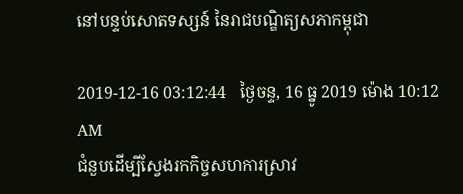នៅបន្ទប់សោតទស្សន៍ នៃរាជបណ្ឌិត្យសភាកម្ពុជា

2019-12-16 03:12:44   ថ្ងៃចន្ទ, 16 ធ្នូ 2019 ម៉ោង 10:12 AM
ជំនួបដើម្បីស្វែងរកកិច្ចសហការស្រាវ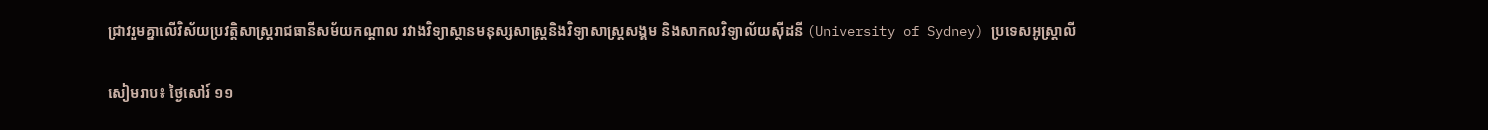ជ្រាវរួមគ្នាលើវិស័យប្រវត្តិសាស្ត្ររាជធានីសម័យកណ្ដាល រវាងវិទ្យាស្ថានមនុស្សសាស្ត្រនិងវិទ្យាសាស្ត្រសង្គម និងសាកលវិទ្យាល័យស៊ីដនី (University of Sydney) ប្រទេសអូស្ត្រាលី

សៀមរាប៖ ថ្ងៃសៅរ៍ ១១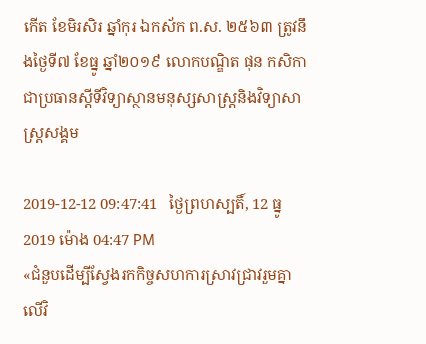កើត ខែមិរសិរ ឆ្នាំកុរ ឯកស័ក ព.ស. ២៥៦៣ ត្រូវនឹងថ្ងៃទី៧ ខែធ្នូ ឆ្នាំ២០១៩ លោកបណ្ឌិត ផុន កសិកា ជាប្រធានស្ដីទីវិទ្យាស្ថានមនុស្សសាស្ត្រនិងវិទ្យាសាស្ត្រសង្គម

2019-12-12 09:47:41   ថ្ងៃព្រហស្បតិ៍, 12 ធ្នូ 2019 ម៉ោង 04:47 PM
«ជំនួបដើម្បីស្វែងរកកិច្ចសហការស្រាវជ្រាវរួមគ្នា លើវិ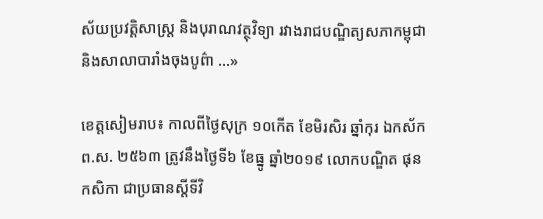ស័យប្រវត្តិសាស្ត្រ និងបុរាណវត្ថុវិទ្យា រវាងរាជបណ្ឌិត្យសភាកម្ពុជា និងសាលាបារាំងចុងបូព៌ា ...»

ខេត្តសៀមរាប៖ កាលពីថ្ងៃសុក្រ ១០កើត ខែមិរសិរ ឆ្នាំកុរ ឯកស័ក ព.ស. ២៥៦៣ ត្រូវនឹងថ្ងៃទី៦ ខែធ្នូ ឆ្នាំ២០១៩ លោកបណ្ឌិត ផុន កសិកា ជាប្រធានស្ដីទីវិ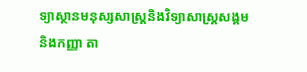ទ្យាស្ថានមនុស្សសាស្ត្រនិងវិទ្យាសាស្ត្រសង្គម និងកញ្ញា តា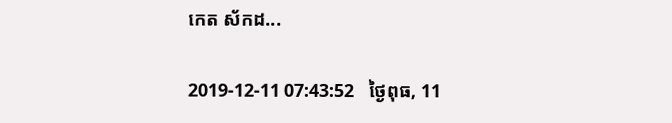កេត ស័កដ...

2019-12-11 07:43:52   ថ្ងៃពុធ, 11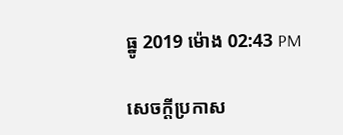ធ្នូ 2019 ម៉ោង 02:43 PM

សេចក្តីប្រកាស